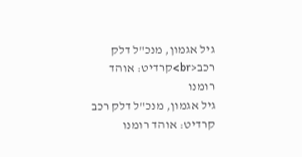גיל אגמון, מנכ"ל דלק רכב<br>קרדיט: אוהד רומנו
גיל אגמון, מנכ"ל דלק רכב קרדיט: אוהד רומנו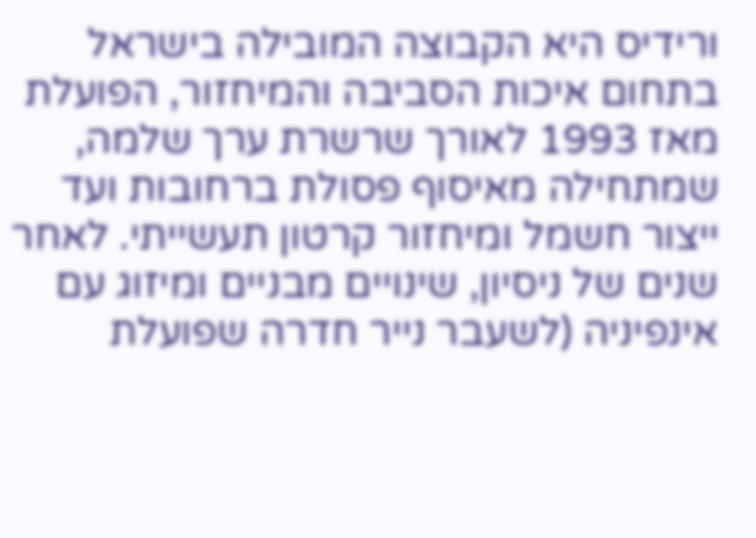ורידיס היא הקבוצה המובילה בישראל בתחום איכות הסביבה והמיחזור, הפועלת מאז 1993 לאורך שרשרת ערך שלמה, שמתחילה מאיסוף פסולת ברחובות ועד ייצור חשמל ומיחזור קרטון תעשייתי. לאחר שנים של ניסיון, שינויים מבניים ומיזוג עם אינפיניה (לשעבר נייר חדרה שפועלת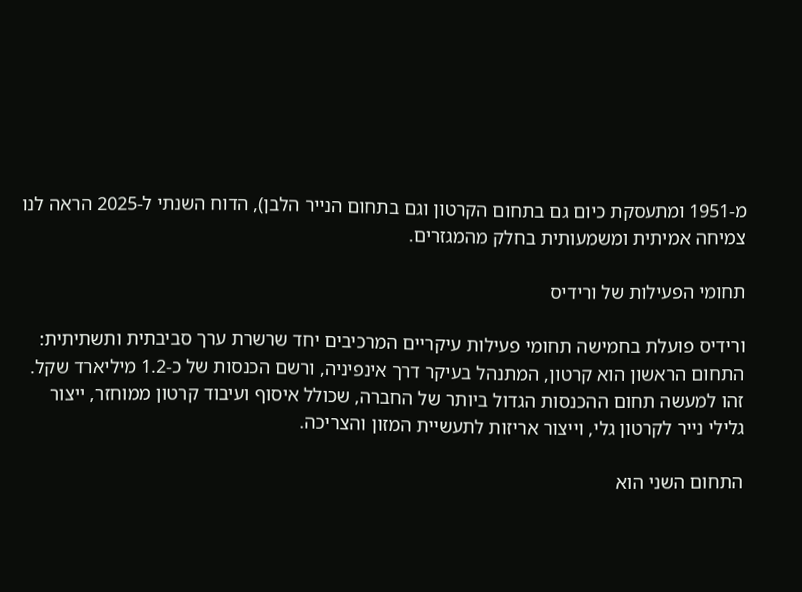מ-1951 ומתעסקת כיום גם בתחום הקרטון וגם בתחום הנייר הלבן), הדוח השנתי ל-2025 הראה לנו צמיחה אמיתית ומשמעותית בחלק מהמגזרים.

תחומי הפעילות של ורידיס

ורידיס פועלת בחמישה תחומי פעילות עיקריים המרכיבים יחד שרשרת ערך סביבתית ותשתיתית: התחום הראשון הוא קרטון, המתנהל בעיקר דרך אינפיניה, ורשם הכנסות של כ-1.2 מיליארד שקל. זהו למעשה תחום ההכנסות הגדול ביותר של החברה, שכולל איסוף ועיבוד קרטון ממוחזר, ייצור גלילי נייר לקרטון גלי, וייצור אריזות לתעשיית המזון והצריכה.

התחום השני הוא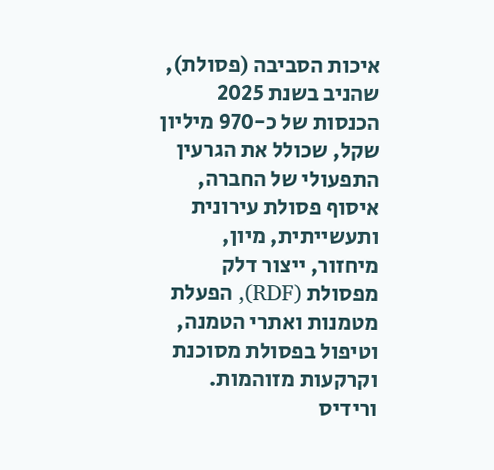איכות הסביבה (פסולת), שהניב בשנת 2025 הכנסות של כ-970 מיליון שקל, שכולל את הגרעין התפעולי של החברה, איסוף פסולת עירונית ותעשייתית, מיון, מיחזור, ייצור דלק מפסולת (RDF), הפעלת מטמנות ואתרי הטמנה, וטיפול בפסולת מסוכנת וקרקעות מזוהמות. ורידיס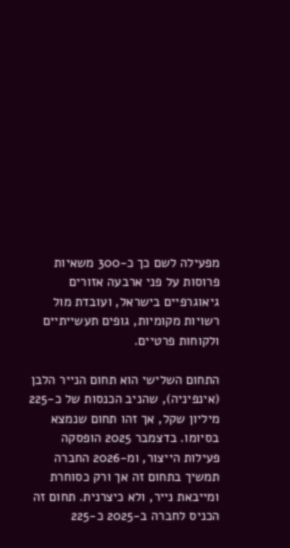מפעילה לשם כך כ-300 משאיות פרוסות על פני ארבעה אזורים גיאוגרפיים בישראל, ועובדת מול רשויות מקומיות, גופים תעשייתיים ולקוחות פרטיים.

התחום השלישי הוא תחום הנייר הלבן (אינפיניה), שהניב הכנסות של כ-225 מיליון שקל, אך זהו תחום שנמצא בסיומו. בדצמבר 2025 הופסקה פעילות הייצור, ומ-2026 החברה תמשיך בתחום זה אך ורק כסוחרת ומייבאת נייר, ולא כיצרנית. תחום זה הכניס לחברה ב-2025 כ-225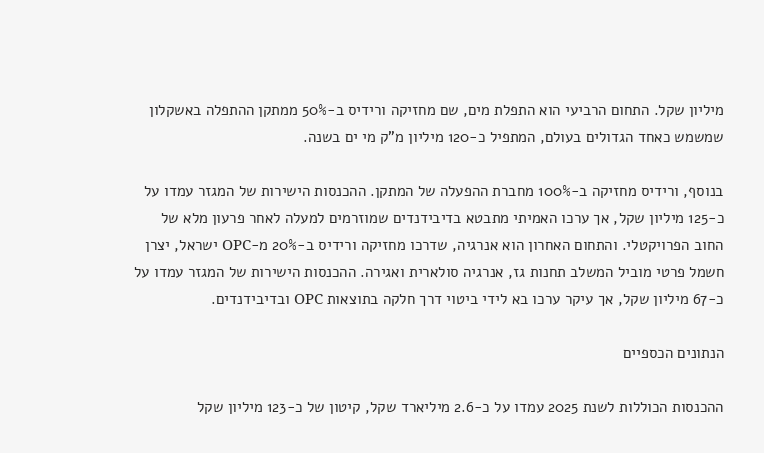מיליון שקל. התחום הרביעי הוא התפלת מים, שם מחזיקה ורידיס ב-50% ממתקן ההתפלה באשקלון שמשמש כאחד הגדולים בעולם, המתפיל כ-120 מיליון מ"ק מי ים בשנה.

בנוסף, ורידיס מחזיקה ב-100% מחברת ההפעלה של המתקן. ההכנסות הישירות של המגזר עמדו על כ-125 מיליון שקל, אך ערכו האמיתי מתבטא בדיבידנדים שמוזרמים למעלה לאחר פרעון מלא של החוב הפרויקטלי. והתחום האחרון הוא אנרגיה, שדרכו מחזיקה ורידיס ב-20% מ-OPC ישראל, יצרן חשמל פרטי מוביל המשלב תחנות גז, אנרגיה סולארית ואגירה. ההכנסות הישירות של המגזר עמדו על כ-67 מיליון שקל, אך עיקר ערכו בא לידי ביטוי דרך חלקה בתוצאות OPC ובדיבידנדים.

הנתונים הכספיים

ההכנסות הכוללות לשנת 2025 עמדו על כ-2.6 מיליארד שקל, קיטון של כ-123 מיליון שקל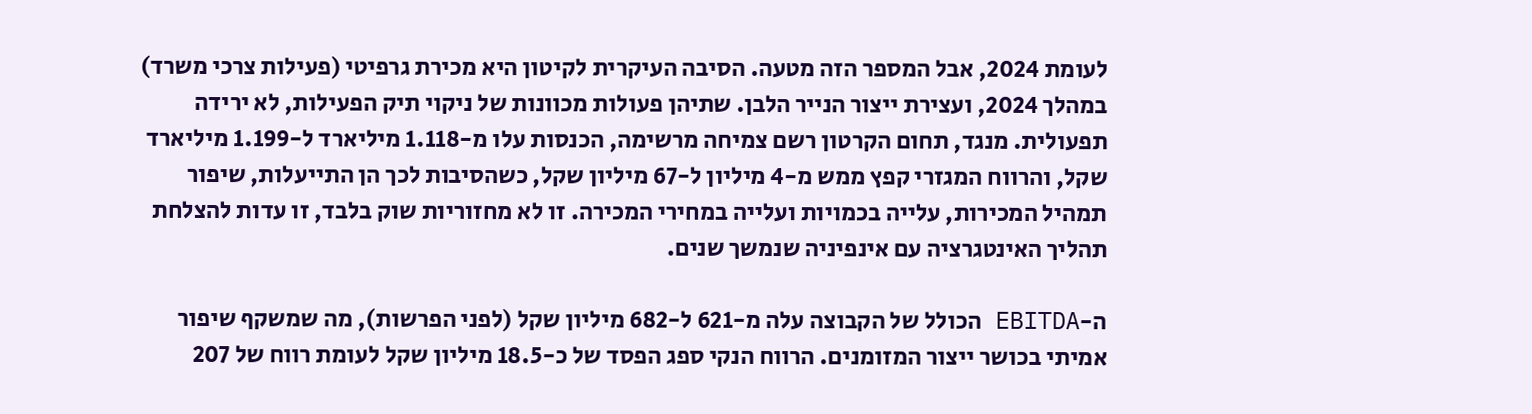לעומת 2024, אבל המספר הזה מטעה. הסיבה העיקרית לקיטון היא מכירת גרפיטי (פעילות צרכי משרד) במהלך 2024, ועצירת ייצור הנייר הלבן. שתיהן פעולות מכוונות של ניקוי תיק הפעילות, לא ירידה תפעולית. מנגד, תחום הקרטון רשם צמיחה מרשימה, הכנסות עלו מ-1.118 מיליארד ל-1.199 מיליארד שקל, והרווח המגזרי קפץ ממש מ-4 מיליון ל-67 מיליון שקל, כשהסיבות לכך הן התייעלות, שיפור תמהיל המכירות, עלייה בכמויות ועלייה במחירי המכירה. זו לא מחזוריות שוק בלבד, זו עדות להצלחת תהליך האינטגרציה עם אינפיניה שנמשך שנים.

ה-EBITDA הכולל של הקבוצה עלה מ-621 ל-682 מיליון שקל (לפני הפרשות), מה שמשקף שיפור אמיתי בכושר ייצור המזומנים. הרווח הנקי ספג הפסד של כ-18.5 מיליון שקל לעומת רווח של 207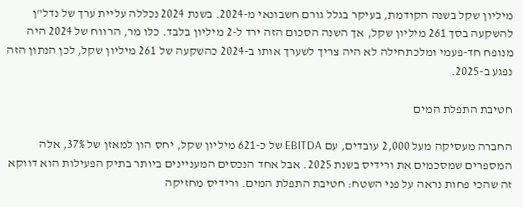מיליון שקל בשנה הקודמת, בעיקר בגלל גורם חשבונאי מ-2024. בשנת 2024 נכללה עליית ערך של נדל"ן להשקעה בסך 261 מיליון שקל, אך השנה הסכום הזה ירד ל-2 מיליון בלבד. כלו מר, הרווח של 2024 היה מנופח חד-פעמי ומלכתחילה לא היה צריך לשערך אותו ב-2024 כהשקעה של 261 מיליון שקל, לכן הנתון הזה נפגע ב-2025.

חטיבת התפלת המים

החברה מעסיקה מעל 2,000 עובדים, עם EBITDA של כ-621 מיליון שקל, יחס הון למאזן של 37%, אלה המספרים שמסכמים את ורידיס בשנת 2025. אבל אחד הנכסים המעניינים ביותר בתיק הפעילות הוא דווקא זה שהכי פחות נראה על פני השטח: חטיבת התפלת המים. ורידיס מחזיקה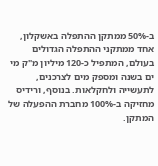ב-50% ממתקן ההתפלה באשקלון, אחד ממתקני ההתפלה הגדולים בעולם, המתפיל כ-120 מיליון מ"ק מי ים בשנה ומספק מים לצרכנים, לתעשייה ולחקלאות. בנוסף, ורידיס מחזיקה ב-100% מחברת ההפעלה של המתקן.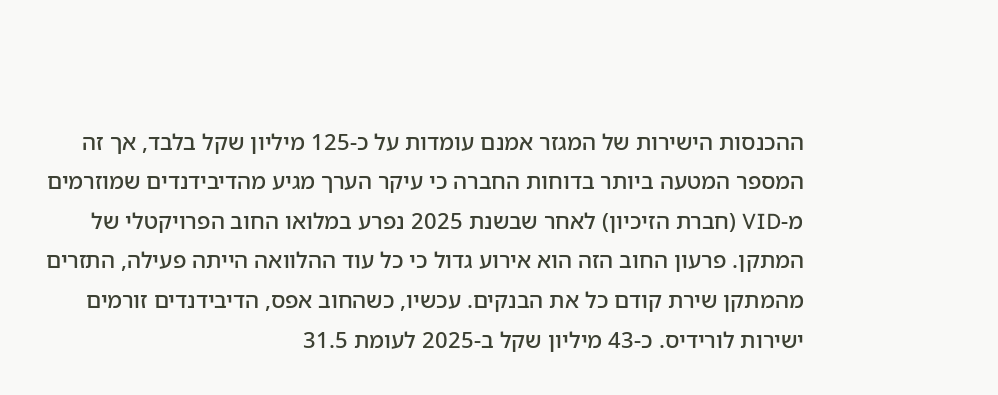ההכנסות הישירות של המגזר אמנם עומדות על כ-125 מיליון שקל בלבד, אך זה המספר המטעה ביותר בדוחות החברה כי עיקר הערך מגיע מהדיבידנדים שמוזרמים מ-VID (חברת הזיכיון) לאחר שבשנת 2025 נפרע במלואו החוב הפרויקטלי של המתקן. פרעון החוב הזה הוא אירוע גדול כי כל עוד ההלוואה הייתה פעילה, התזרים מהמתקן שירת קודם כל את הבנקים. עכשיו, כשהחוב אפס, הדיבידנדים זורמים ישירות לורידיס. כ-43 מיליון שקל ב-2025 לעומת 31.5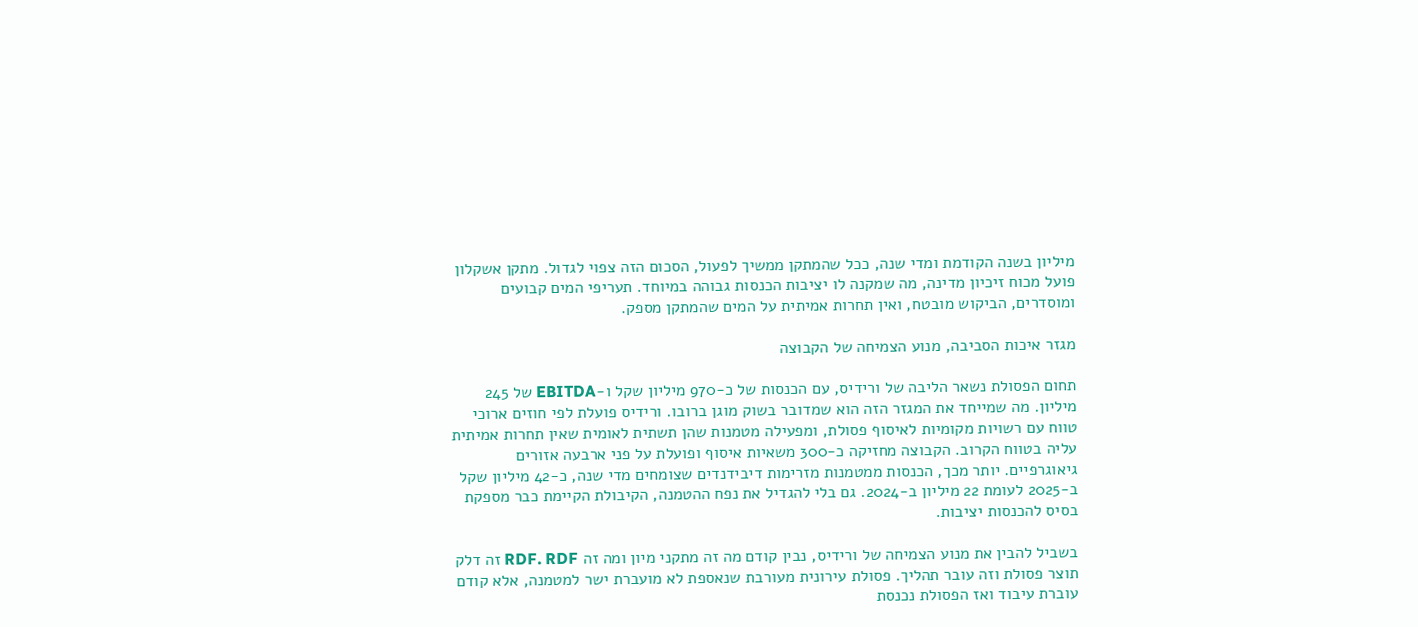מיליון בשנה הקודמת ומדי שנה, ככל שהמתקן ממשיך לפעול, הסכום הזה צפוי לגדול. מתקן אשקלון פועל מכוח זיכיון מדינה, מה שמקנה לו יציבות הכנסות גבוהה במיוחד. תעריפי המים קבועים ומוסדרים, הביקוש מובטח, ואין תחרות אמיתית על המים שהמתקן מספק.

מגזר איכות הסביבה, מנוע הצמיחה של הקבוצה

תחום הפסולת נשאר הליבה של ורידיס, עם הכנסות של כ-970 מיליון שקל ו-EBITDA של 245 מיליון. מה שמייחד את המגזר הזה הוא שמדובר בשוק מוגן ברובו. ורידיס פועלת לפי חוזים ארוכי טווח עם רשויות מקומיות לאיסוף פסולת, ומפעילה מטמנות שהן תשתית לאומית שאין תחרות אמיתית עליה בטווח הקרוב. הקבוצה מחזיקה כ-300 משאיות איסוף ופועלת על פני ארבעה אזורים גיאוגרפיים. יותר מכך, הכנסות ממטמנות מזרימות דיבידנדים שצומחים מדי שנה, כ-42 מיליון שקל ב-2025 לעומת 22 מיליון ב-2024. גם בלי להגדיל את נפח ההטמנה, הקיבולת הקיימת כבר מספקת בסיס להכנסות יציבות.

בשביל להבין את מנוע הצמיחה של ורידיס, נבין קודם מה זה מתקני מיון ומה זה RDF. RDF זה דלק תוצר פסולת וזה עובר תהליך. פסולת עירונית מעורבת שנאספת לא מועברת ישר למטמנה, אלא קודם עוברת עיבוד ואז הפסולת נכנסת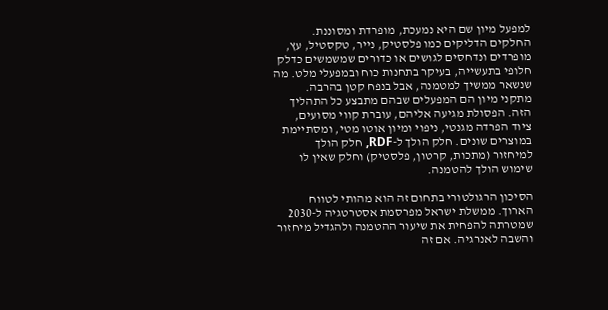למפעל מיון שם היא נמעכת, מופרדת ומסוננת. החלקים הדליקים כמו פלסטיק, נייר, טקסטיל, עץ, מופרדים ונדחסים לגושים או כדורים שמשמשים כדלק חלופי בתעשייה, בעיקר בתחנות כוח ובמפעלי מלט. מה שנשאר ממשיך למטמנה, אבל בנפח קטן בהרבה. מתקני מיון הם המפעלים שבהם מתבצע כל התהליך הזה. הפסולת מגיעה אליהם, עוברת קווי מסועים, ציוד הפרדה מגנטי, ניפוי ומיון אוטו מטי, ומסתיימת במוצרים שונים. חלק הולך ל-RDF, חלק הולך למיחזור (מתכות, קרטון, פלסטיק) וחלק שאין לו שימוש הולך להטמנה.

הסיכון הרגולטורי בתחום זה הוא מהותי לטווח הארוך. ממשלת ישראל מפרסמת אסטרטגיה ל-2030 שמטרתה להפחית את שיעור ההטמנה ולהגדיל מיחזור והשבה לאנרגיה. אם זה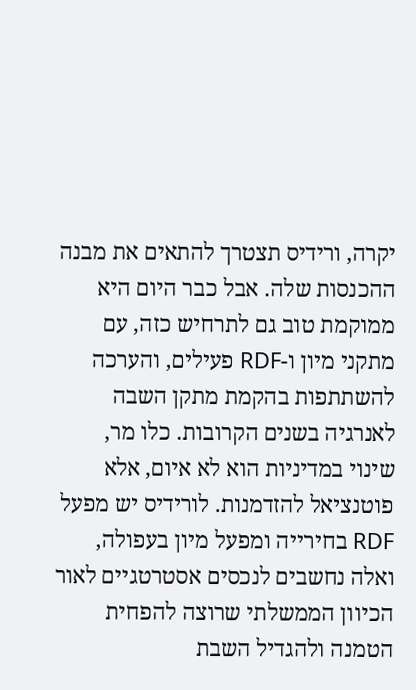יקרה, ורידיס תצטרך להתאים את מבנה ההכנסות שלה. אבל כבר היום היא ממוקמת טוב גם לתרחיש כזה, עם מתקני מיון ו-RDF פעילים, והערכה להשתתפות בהקמת מתקן השבה לאנרגיה בשנים הקרובות. כלו מר, שינוי במדיניות הוא לא איום, אלא פוטנציאל להזדמנות. לורידיס יש מפעל RDF בחירייה ומפעל מיון בעפולה, ואלה נחשבים לנכסים אסטרטגיים לאור הכיוון הממשלתי שרוצה להפחית הטמנה ולהגדיל השבת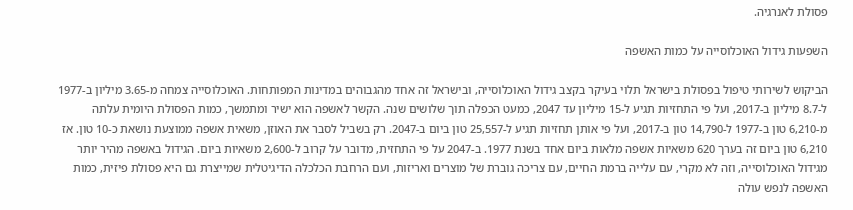פסולת לאנרגיה.

השפעות גידול האוכלוסייה על כמות האשפה

הביקוש לשירותי טיפול בפסולת בישראל תלוי בעיקר בקצב גידול האוכלוסייה, ובישראל זה אחד מהגבוהים במדינות המפותחות. האוכלוסייה צמחה מ-3.65 מיליון ב-1977 ל-8.7 מיליון ב-2017, ועל פי התחזיות תגיע ל-15 מיליון עד 2047, כמעט הכפלה תוך שלושים שנה. הקשר לאשפה הוא ישיר ומתמשך, כמות הפסולת היומית עלתה מ-6,210 טון ב-1977 ל-14,790 טון ב-2017, ועל פי אותן תחזיות תגיע ל-25,557 טון ביום ב-2047. רק בשביל לסבר את האוזן, משאית אשפה ממוצעת נושאת כ-10 טון. אז 6,210 טון ביום זה בערך 620 משאיות אשפה מלאות ביום אחד בשנת 1977. ב-2047 על פי התחזית, מדובר על קרוב ל-2,600 משאיות ביום. הגידול באשפה מהיר יותר מגידול האוכלוסייה, וזה לא מקרי, עם עלייה ברמת החיים, עם צריכה גוברת של מוצרים ואריזות, ועם הרחבת הכלכלה הדיגיטלית שמייצרת גם היא פסולת פיזית, כמות האשפה לנפש עולה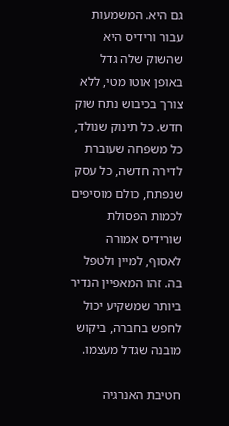גם היא. המשמעות עבור ורידיס היא שהשוק שלה גדל באופן אוטו מטי, ללא צורך בכיבוש נתח שוק חדש. כל תינוק שנולד, כל משפחה שעוברת לדירה חדשה, כל עסק שנפתח, כולם מוסיפים לכמות הפסולת שורידיס אמורה לאסוף, למיין ולטפל בה. זהו המאפיין הנדיר ביותר שמשקיע יכול לחפש בחברה, ביקוש מובנה שגדל מעצמו.

חטיבת האנרגיה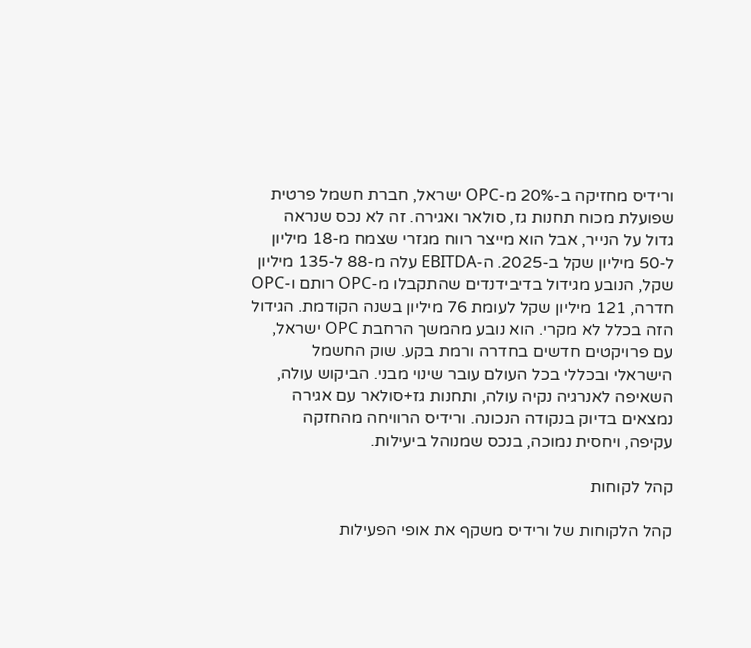ורידיס מחזיקה ב-20% מ-OPC ישראל, חברת חשמל פרטית שפועלת מכוח תחנות גז, סולאר ואגירה. זה לא נכס שנראה גדול על הנייר, אבל הוא מייצר רווח מגזרי שצמח מ-18 מיליון ל-50 מיליון שקל ב-2025. ה-EBITDA עלה מ-88 ל-135 מיליון שקל, הנובע מגידול בדיבידנדים שהתקבלו מ-OPC רותם ו-OPC חדרה, 121 מיליון שקל לעומת 76 מיליון בשנה הקודמת. הגידול הזה בכלל לא מקרי. הוא נובע מהמשך הרחבת OPC ישראל, עם פרויקטים חדשים בחדרה ורמת בקע. שוק החשמל הישראלי ובכללי בכל העולם עובר שינוי מבני. הביקוש עולה, השאיפה לאנרגיה נקיה עולה, ותחנות גז+סולאר עם אגירה נמצאים בדיוק בנקודה הנכונה. ורידיס הרוויחה מהחזקה עקיפה, ויחסית נמוכה, בנכס שמנוהל ביעילות.

קהל לקוחות

קהל הלקוחות של ורידיס משקף את אופי הפעילות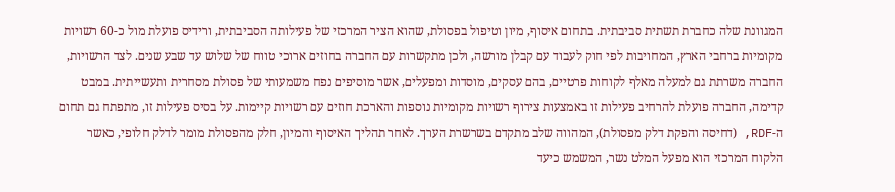המגוונת שלה כחברת תשתית סביבתית. בתחום איסוף, מיון וטיפול בפסולת, שהוא הציר המרכזי של פעילותה הסביבתית, ורידיס פועלת מול כ-60 רשויות מקומיות ברחבי הארץ, המחויבות לפי חוק לעבוד עם קבלן מורשה, ולכן מתקשרות עם החברה בחוזים ארוכי טווח של שלוש עד שבע שנים. לצד הרשויות, החברה משרתת גם למעלה מאלף לקוחות פרטיים, בהם עסקים, מוסדות ומפעלים, אשר מוסיפים נפח משמעותי של פסולת מסחרית ותעשייתית. במבט קדימה, החברה פועלת להרחיב פעילות זו באמצעות צירוף רשויות מקומיות נוספות והארכת חוזים עם רשויות קיימות. על בסיס פעילות זו, מתפתח גם תחום ה-RDF, (דחיסה והפקת דלק מפסולת), המהווה שלב מתקדם בשרשרת הערך. לאחר תהליך האיסוף והמיון, חלק מהפסולת מומר לדלק חלופי, כאשר הלקוח המרכזי הוא מפעל המלט נשר, המשמש כיעד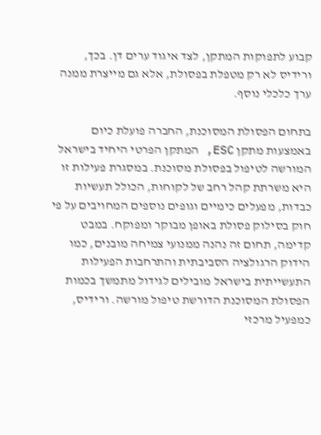קבוע לתפוקות המתקן, לצד איגוד ערים דן. בכך, ורידיס לא רק מטפלת בפסולת, אלא גם מייצרת ממנה ערך כלכלי נוסף.

בתחום הפסולת המסוכנת, החברה פועלת כיום באמצעות מתקן ESC, המתקן הפרטי היחיד בישראל המורשה לטיפול בפסולת מסוכנת. במסגרת פעילות זו היא משרתת קהל רחב של לקוחות, הכולל תעשיות כבדות, מפעלים כימיים וגופים נוספים המחויבים על פי חוק בסילוק פסולת באופן מבוקר ומפוקח. במבט קדימה, תחום זה נהנה ממנועי צמיחה מובנים, כמו הידוק הרגולציה הסביבתית והתרחבות הפעילות התעשייתית בישראל מובילים לגידול מתמשך בכמות הפסולת המסוכנת הדורשת טיפול מורשה. ורידיס, כמפעיל מרכזי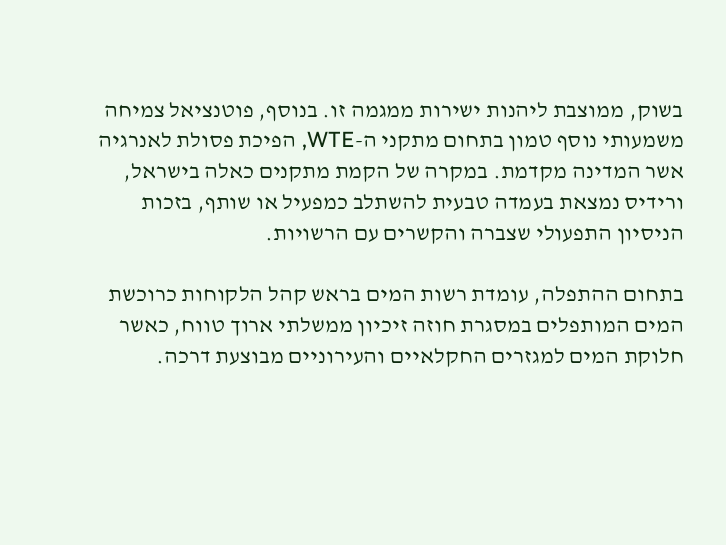בשוק, ממוצבת ליהנות ישירות ממגמה זו. בנוסף, פוטנציאל צמיחה משמעותי נוסף טמון בתחום מתקני ה-WTE, הפיכת פסולת לאנרגיה אשר המדינה מקדמת. במקרה של הקמת מתקנים כאלה בישראל, ורידיס נמצאת בעמדה טבעית להשתלב כמפעיל או שותף, בזכות הניסיון התפעולי שצברה והקשרים עם הרשויות.

בתחום ההתפלה, עומדת רשות המים בראש קהל הלקוחות כרוכשת המים המותפלים במסגרת חוזה זיכיון ממשלתי ארוך טווח, כאשר חלוקת המים למגזרים החקלאיים והעירוניים מבוצעת דרכה.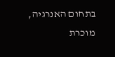בתחום האנרגיה, מוכרת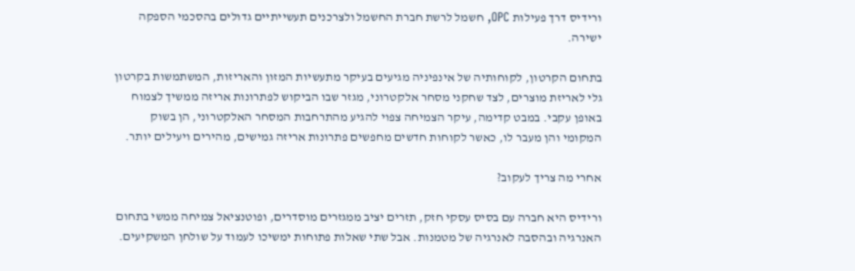ורידיס דרך פעילות OPC, חשמל לרשת חברת החשמל ולצרכנים תעשייתיים גדולים בהסכמי הספקה ישירה.

בתחום הקרטון, לקוחותיה של אינפיניה מגיעים בעיקר מתעשיות המזון והאריזות, המשתמשות בקרטון גלי לאריזת מוצרים, לצד שחקני מסחר אלקטרוני, מגזר שבו הביקוש לפתרונות אריזה ממשיך לצמוח באופן עקבי. במבט קדימה, עיקר הצמיחה צפוי להגיע מהתרחבות המסחר האלקטרוני, הן בשוק המקומי והן מעבר לו, כאשר לקוחות חדשים מחפשים פתרונות אריזה גמישים, מהירים ויעילים יותר.

אחרי מה צריך לעקוב?

ורידיס היא חברה עם בסיס עסקי חזק, תזרים יציב ממגזרים מוסדרים, ופוטנציאל צמיחה ממשי בתחום האנרגיה ובהסבה לאנרגיה של מטמנות. אבל שתי שאלות פתוחות ימשיכו לעמוד על שולחן המשקיעים.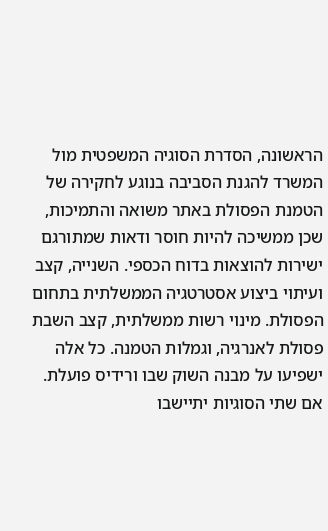הראשונה, הסדרת הסוגיה המשפטית מול המשרד להגנת הסביבה בנוגע לחקירה של הטמנת הפסולת באתר משואה והתמיכות, שכן ממשיכה להיות חוסר ודאות שמתורגם ישירות להוצאות בדוח הכספי. השנייה, קצב ועיתוי ביצוע אסטרטגיה הממשלתית בתחום הפסולת. מינוי רשות ממשלתית, קצב השבת פסולת לאנרגיה, וגמלות הטמנה. כל אלה ישפיעו על מבנה השוק שבו ורידיס פועלת. אם שתי הסוגיות יתיישבו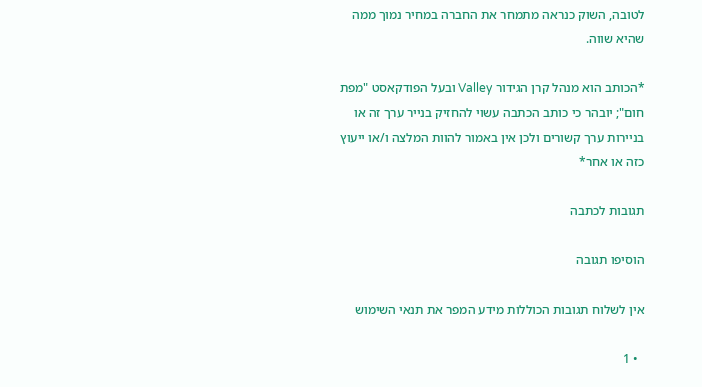לטובה, השוק כנראה מתמחר את החברה במחיר נמוך ממה שהיא שווה.

*הכותב הוא מנהל קרן הגידור Valley ובעל הפודקאסט "מפת חום"; יובהר כי כותב הכתבה עשוי להחזיק בנייר ערך זה או בניירות ערך קשורים ולכן אין באמור להוות המלצה ו/או ייעוץ כזה או אחר*

תגובות לכתבה

הוסיפו תגובה

אין לשלוח תגובות הכוללות מידע המפר את תנאי השימוש

  • 1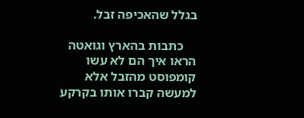בגלל שהאכיפה זבל.

    כתבות בהארץ וגואטה הראו איך הם לא עשו קומפוסט מהזבל אלא למעשה קברו אותו בקרקע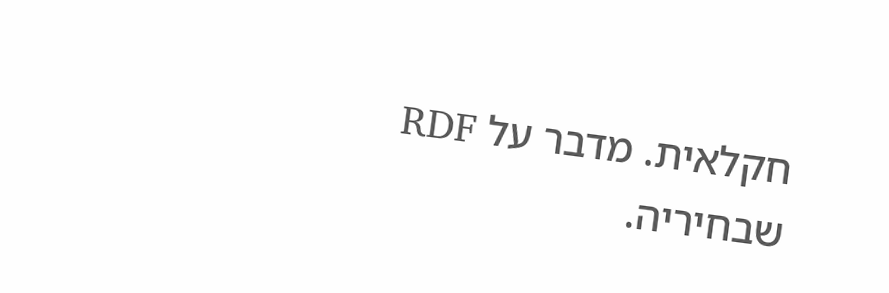חקלאית. מדבר על RDF שבחיריה.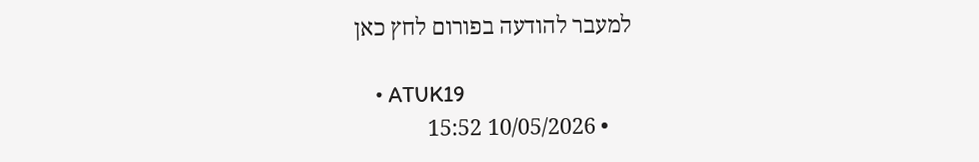למעבר להודעה בפורום לחץ כאן

    • ATUK19
    • 10/05/2026 15:52